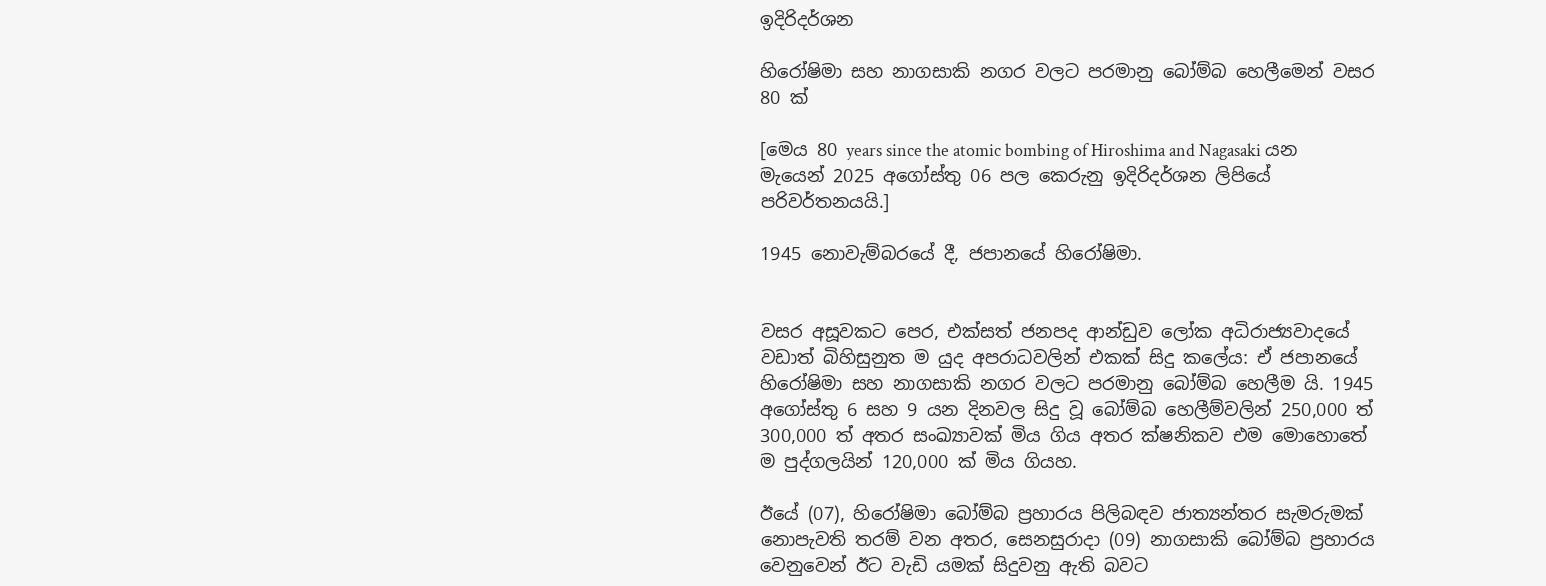ඉදිරිදර්ශන

හිරෝෂිමා සහ නාගසාකි නගර වලට පරමානු බෝම්බ හෙලීමෙන් වසර 80 ක්

[මෙය 80 years since the atomic bombing of Hiroshima and Nagasaki යන මැයෙන් 2025 අගෝස්තු 06 පල කෙරුනු ඉදිරිදර්ශන ලිපියේ පරිවර්තනයයි.]

1945 නොවැම්බරයේ දී, ජපානයේ හිරෝෂිමා.


වසර අසූවකට පෙර, එක්සත් ජනපද ආන්ඩුව ලෝක අධිරාජ්‍යවාදයේ වඩාත් බිහිසුනුත ම යුද අපරාධවලින් එකක් සිදු කලේය: ඒ ජපානයේ හිරෝෂිමා සහ නාගසාකි නගර වලට පරමානු බෝම්බ හෙලීම යි. 1945 අගෝස්තු 6 සහ 9 යන දිනවල සිදු වූ බෝම්බ හෙලීම්වලින් 250,000 ත් 300,000 ත් අතර සංඛ්‍යාවක් මිය ගිය අතර ක්ෂනිකව එම මොහොතේ ම පුද්ගලයින් 120,000 ක් මිය ගියහ.

ඊයේ (07), හිරෝෂිමා බෝම්බ ප්‍රහාරය පිලිබඳව ජාත්‍යන්තර සැමරුමක් නොපැවති තරම් වන අතර, සෙනසුරාදා (09) නාගසාකි බෝම්බ ප්‍රහාරය වෙනුවෙන් ඊට වැඩි යමක් සිදුවනු ඇති බවට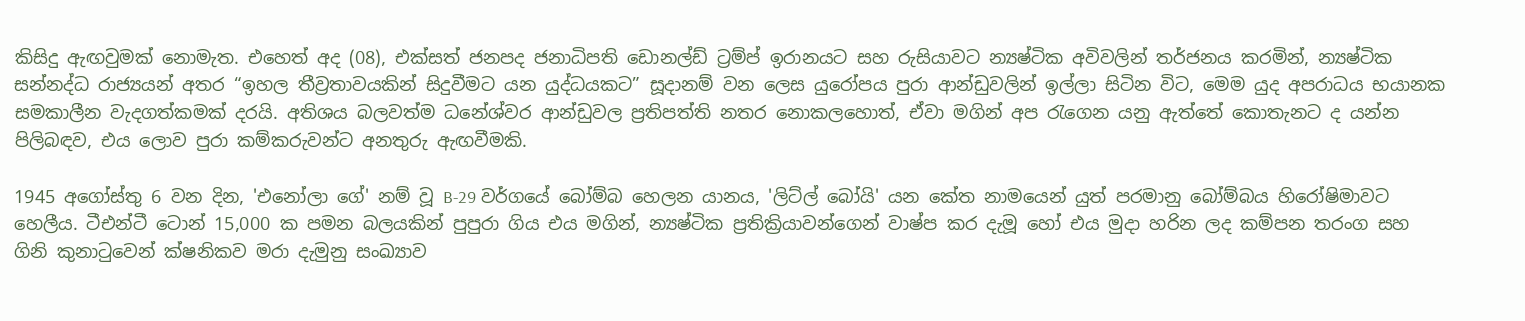කිසිදු ඇඟවුමක් නොමැත. එහෙත් අද (08), එක්සත් ජනපද ජනාධිපති ඩොනල්ඩ් ට්‍රම්ප් ඉරානයට සහ රුසියාවට න්‍යෂ්ටික අවිවලින් තර්ජනය කරමින්, න්‍යෂ්ටික සන්නද්ධ රාජ්‍යයන් අතර “ඉහල තීව්‍රතාවයකින් සිදුවීමට යන යුද්ධයකට” සූදානම් වන ලෙස යුරෝපය පුරා ආන්ඩුවලින් ඉල්ලා සිටින විට, මෙම යුද අපරාධය භයානක සමකාලීන වැදගත්කමක් දරයි. අතිශය බලවත්ම ධනේශ්වර ආන්ඩුවල ප්‍රතිපත්ති නතර නොකලහොත්, ඒවා මගින් අප රැගෙන යනු ඇත්තේ කොතැනට ද යන්න පිලිබඳව, එය ලොව පුරා කම්කරුවන්ට අනතුරු ඇඟවීමකි.

1945 අගෝස්තු 6 වන දින, 'එනෝලා ගේ' නම් වූ B-29 වර්ගයේ බෝම්බ හෙලන යානය, 'ලිට්ල් බෝයි' යන කේත නාමයෙන් යුත් පරමානු බෝම්බය හිරෝෂිමාවට හෙලීය. ටීඑන්ටී ටොන් 15,000 ක පමන බලයකින් පුපුරා ගිය එය මගින්, න්‍යෂ්ටික ප්‍රතික්‍රියාවන්ගෙන් වාෂ්ප කර දැමූ හෝ එය මුදා හරින ලද කම්පන තරංග සහ ගිනි කුනාටුවෙන් ක්ෂනිකව මරා දැමුනු සංඛ්‍යාව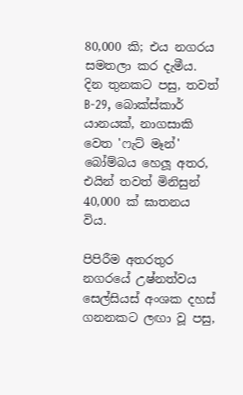80,000 කි; එය නගරය සමතලා කර දැමීය. දින තුනකට පසු, තවත් B-29, බොක්ස්කාර් යානයක්, නාගසාකි වෙත 'ෆැට් මෑන්' බෝම්බය හෙලූ අතර, එයින් තවත් මිනිසුන් 40,000 ක් ඝාතනය විය.

පිපිරීම අතරතුර නගරයේ උෂ්නත්වය සෙල්සියස් අංශක දහස් ගනනකට ලඟා වූ පසු,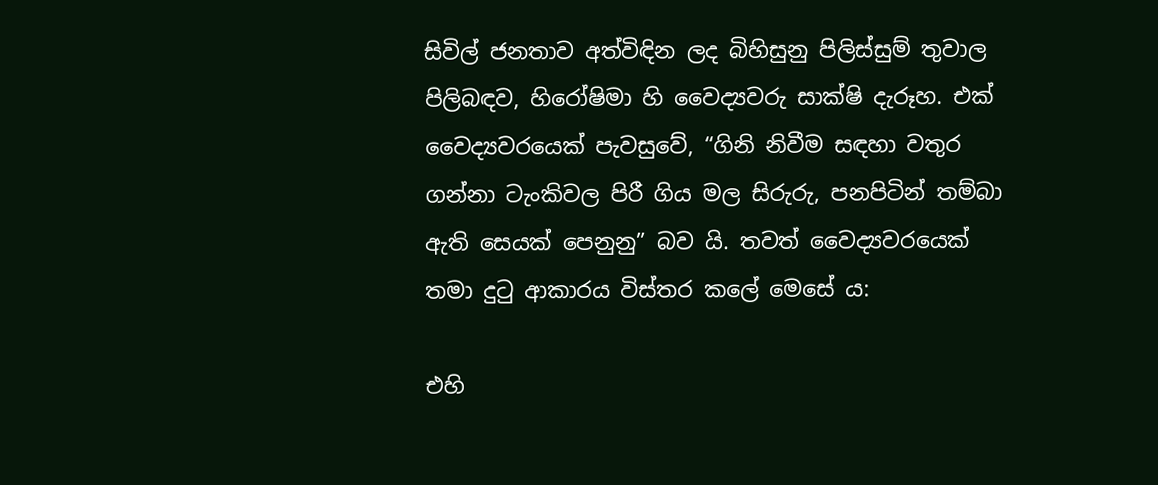සිවිල් ජනතාව අත්විඳින ලද බිහිසුනු පිලිස්සුම් තුවාල පිලිබඳව, හිරෝෂිමා හි වෛද්‍යවරු සාක්ෂි දැරූහ. එක් වෛද්‍යවරයෙක් පැවසුවේ, “ගිනි නිවීම සඳහා වතුර ගන්නා ටැංකිවල පිරී ගිය මල සිරුරු, පනපිටින් තම්බා ඇති සෙයක් පෙනුනු” බව යි. තවත් වෛද්‍යවරයෙක් තමා දුටු ආකාරය විස්තර කලේ මෙසේ ය:

එහි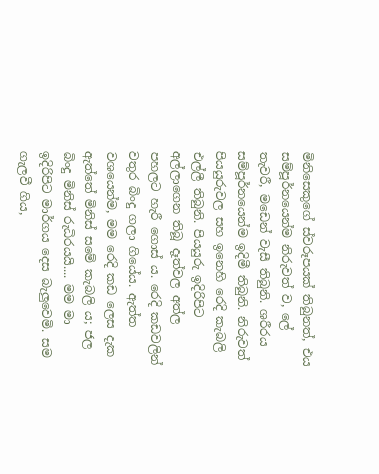මිනිසෙකුගේ ස්වරූපයක් තිබුනත්, එය සම්පූර්නයෙන්ම නිරුවත් ව, ලේ තැවරී, මඩෙන් වැසී තිබුනි. ශරීරය සම්පූර්නයෙන්ම ඉදිමී තිබුනි. නිරුවත් පියයුරුවල සහ ඉනෙහි රෙදි කැබලි එල්ලී තිබුනි. පියයුරු ඉදිරිපිට අල්ලාගෙන තිබූ දෑත්වල අත්ල පහලට හැරී ගොස් ය. රෙදි කඩවලින් වතුර බිංදු ගලා ගියේය. ඇත්ත වශයෙන්ම, මම රෙදි කඩ ලෙස දැක ඇත්තේ මිනිස් සමේ කැබලි ය; ජල බිංදු මිනිස් රුධිරයයි.... මම මා ඉදිරිපිට මාර්ගය දෙස බැලුවෙමි. සම ගැලවී ගිය,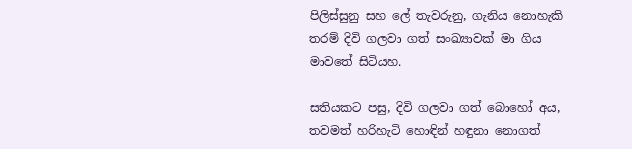පිලිස්සුනු සහ ලේ තැවරුනු, ගැනිය නොහැකි තරම් දිවි ගලවා ගත් සංඛ්‍යාවක් මා ගිය මාවතේ සිටියහ.

සතියකට පසු, දිවි ගලවා ගත් බොහෝ අය, තවමත් හරිහැටි හොඳින් හඳුනා නොගත්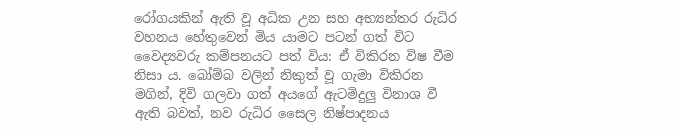රෝගයකින් ඇති වූ අධික උන සහ අභ්‍යන්තර රුධිර වහනය හේතුවෙන් මිය යාමට පටන් ගත් විට වෛද්‍යවරු කම්පනයට පත් විය: ඒ විකිරන විෂ වීම නිසා ය. බෝම්බ වලින් නිකුත් වූ ගැමා විකිරන මගින්, දිවි ගලවා ගත් අයගේ ඇටමිදුලු විනාශ වී ඇති බවත්, නව රුධිර සෛල නිෂ්පාදනය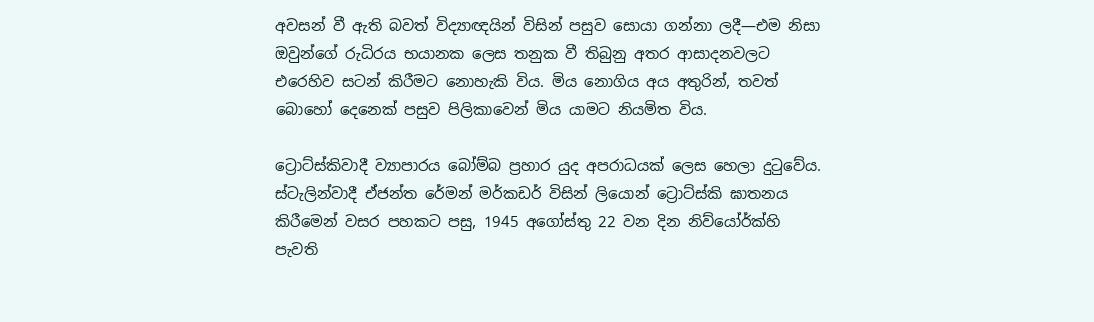අවසන් වී ඇති බවත් විද්‍යාඥයින් විසින් පසුව සොයා ගන්නා ලදී—එම නිසා ඔවුන්ගේ රුධිරය භයානක ලෙස තනුක වී තිබුනු අතර ආසාදනවලට එරෙහිව සටන් කිරීමට නොහැකි විය. මිය නොගිය අය අතුරින්, තවත් බොහෝ දෙනෙක් පසුව පිලිකාවෙන් මිය යාමට නියමිත විය.

ට්‍රොට්ස්කිවාදී ව්‍යාපාරය බෝම්බ ප්‍රහාර යුද අපරාධයක් ලෙස හෙලා දුටුවේය. ස්ටැලින්වාදී ඒජන්ත රේමන් මර්කඩර් විසින් ලියොන් ට්‍රොට්ස්කි ඝාතනය කිරීමෙන් වසර පහකට පසු, 1945 අගෝස්තු 22 වන දින නිව්යෝර්ක්හි පැවති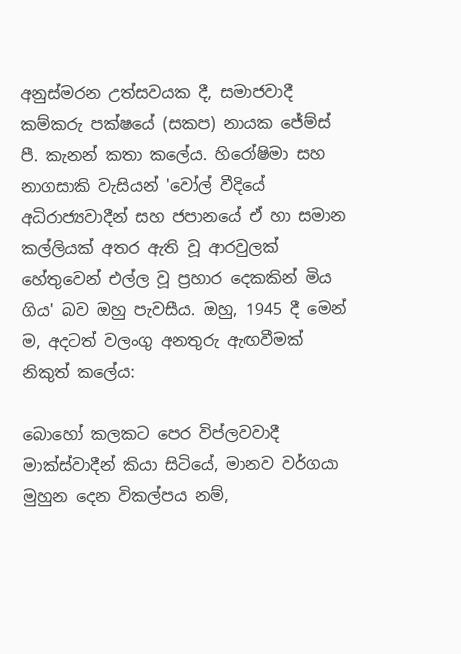අනුස්මරන උත්සවයක දී, සමාජවාදී කම්කරු පක්ෂයේ (සකප) නායක ජේම්ස් පී. කැනන් කතා කලේය. හිරෝෂිමා සහ නාගසාකි වැසියන් 'වෝල් වීදියේ අධිරාජ්‍යවාදීන් සහ ජපානයේ ඒ හා සමාන කල්ලියක් අතර ඇති වූ ආරවුලක් හේතුවෙන් එල්ල වූ ප්‍රහාර දෙකකින් මිය ගිය' බව ඔහු පැවසීය. ඔහු, 1945 දී මෙන් ම, අදටත් වලංගු අනතුරු ඇඟවීමක් නිකුත් කලේය:

බොහෝ කලකට පෙර විප්ලවවාදී මාක්ස්වාදීන් කියා සිටියේ, මානව වර්ගයා මුහුන දෙන විකල්පය නම්,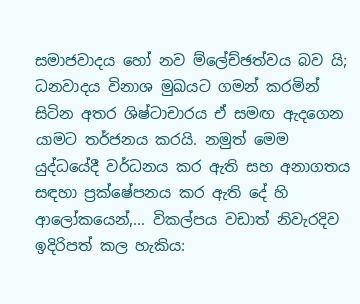සමාජවාදය හෝ නව ම්ලේච්ඡත්වය බව යි; ධනවාදය විනාශ මුඛයට ගමන් කරමින් සිටින අතර ශිෂ්ටාචාරය ඒ සමඟ ඇදගෙන යාමට තර්ජනය කරයි. නමුත් මෙම යුද්ධයේදී වර්ධනය කර ඇති සහ අනාගතය සඳහා ප්‍රක්ෂේපනය කර ඇති දේ හි ආලෝකයෙන්,... විකල්පය වඩාත් නිවැරදිව ඉදිරිපත් කල හැකිය: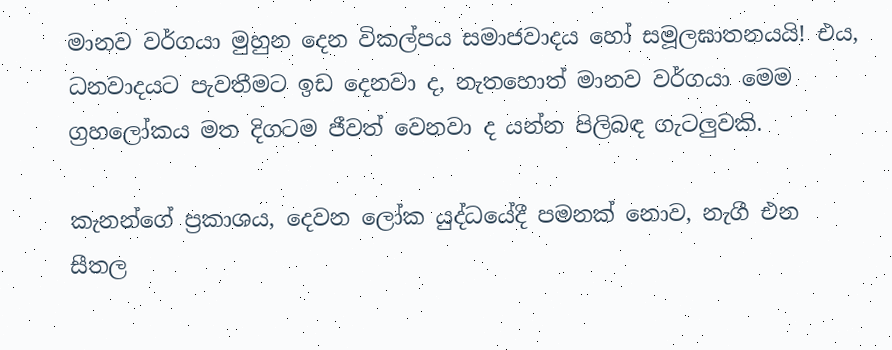මානව වර්ගයා මුහුන දෙන විකල්පය සමාජවාදය හෝ සමූලඝාතනයයි! එය, ධනවාදයට පැවතීමට ඉඩ දෙනවා ද, නැතහොත් මානව වර්ගයා මෙම ග්‍රහලෝකය මත දිගටම ජීවත් වෙනවා ද යන්න පිලිබඳ ගැටලුවකි.

කැනන්ගේ ප්‍රකාශය, දෙවන ලෝක යුද්ධයේදී පමනක් නොව, නැගී එන සීතල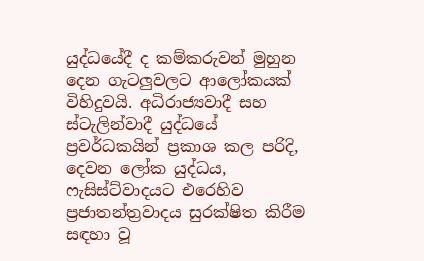යුද්ධයේදී ද කම්කරුවන් මුහුන දෙන ගැටලුවලට ආලෝකයක් විහිදුවයි. අධිරාජ්‍යවාදී සහ ස්ටැලින්වාදී යුද්ධයේ ප්‍රවර්ධකයින් ප්‍රකාශ කල පරිදි, දෙවන ලෝක යුද්ධය, ෆැසිස්ට්වාදයට එරෙහිව ප්‍රජාතන්ත්‍රවාදය සුරක්ෂිත කිරීම සඳහා වූ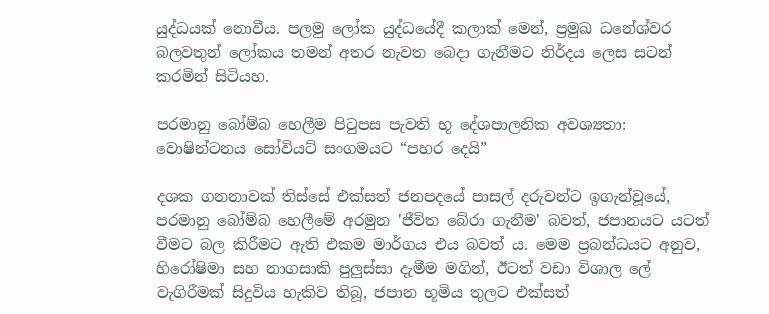යුද්ධයක් නොවීය. පලමු ලෝක යුද්ධයේදී කලාක් මෙන්, ප්‍රමුඛ ධනේශ්වර බලවතුන් ලෝකය තමන් අතර නැවත බෙදා ගැනීමට නිර්දය ලෙස සටන් කරමින් සිටියහ.

පරමානු බෝම්බ හෙලීම පිටුපස පැවති භූ දේශපාලනික අවශ්‍යතා: වොෂින්ටනය සෝවියට් සංගමයට “පහර දෙයි”

දශක ගනනාවක් තිස්සේ එක්සත් ජනපදයේ පාසල් දරුවන්ට ඉගැන්වූයේ, පරමානු බෝම්බ හෙලීමේ අරමුන 'ජීවිත බේරා ගැනීම' බවත්, ජපානයට යටත් වීමට බල කිරීමට ඇති එකම මාර්ගය එය බවත් ය. මෙම ප්‍රබන්ධයට අනුව, හිරෝෂිමා සහ නාගසාකි පුලුස්සා දැමීම මගින්, ඊටත් වඩා විශාල ලේ වැගිරීමක් සිදුවිය හැකිව තිබූ, ජපාන භූමිය තුලට එක්සත්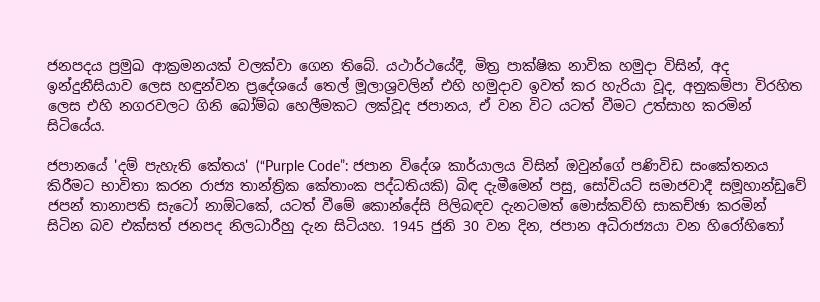ජනපදය ප්‍රමුඛ ආක්‍රමනයක් වලක්වා ගෙන තිබේ. යථාර්ථයේදී, මිත්‍ර පාක්ෂික නාවික හමුදා විසින්, අද ඉන්දුනීසියාව ලෙස හඳුන්වන ප්‍රදේශයේ තෙල් මූලාශ්‍රවලින් එහි හමුදාව ඉවත් කර හැරියා වූද, අනුකම්පා විරහිත ලෙස එහි නගරවලට ගිනි බෝම්බ හෙලීමකට ලක්වූද ජපානය, ඒ වන විට යටත් වීමට උත්සාහ කරමින් සිටියේය.

ජපානයේ 'දම් පැහැති කේතය' (“Purple Code”: ජපාන විදේශ කාර්යාලය විසින් ඔවුන්ගේ පණිවිඩ සංකේතනය කිරීමට භාවිතා කරන රාජ්‍ය තාන්ත්‍රික කේතාංක පද්ධතියකි) බිඳ දැමීමෙන් පසු, සෝවියට් සමාජවාදී සමූහාන්ඩුවේ ජපන් තානාපති සැටෝ නාඕටකේ, යටත් වීමේ කොන්දේසි පිලිබඳව දැනටමත් මොස්කව්හි සාකච්ඡා කරමින් සිටින බව එක්සත් ජනපද නිලධාරීහු දැන සිටියහ. 1945 ජුනි 30 වන දින, ජපාන අධිරාජ්‍යයා වන හිරෝහිතෝ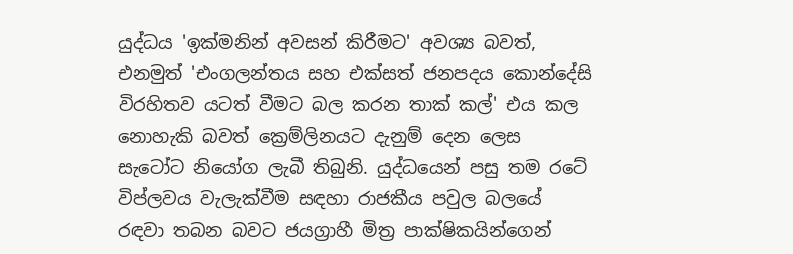යුද්ධය 'ඉක්මනින් අවසන් කිරීමට' අවශ්‍ය බවත්, එනමුත් 'එංගලන්තය සහ එක්සත් ජනපදය කොන්දේසි විරහිතව යටත් වීමට බල කරන තාක් කල්' එය කල නොහැකි බවත් ක්‍රෙම්ලිනයට දැනුම් දෙන ලෙස සැටෝට නියෝග ලැබී තිබුනි. යුද්ධයෙන් පසු තම රටේ විප්ලවය වැලැක්වීම සඳහා රාජකීය පවුල බලයේ රඳවා තබන බවට ජයග්‍රාහී මිත්‍ර පාක්ෂිකයින්ගෙන්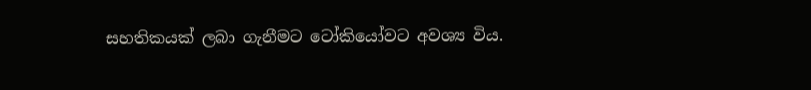සහතිකයක් ලබා ගැනීමට ටෝකියෝවට අවශ්‍ය විය.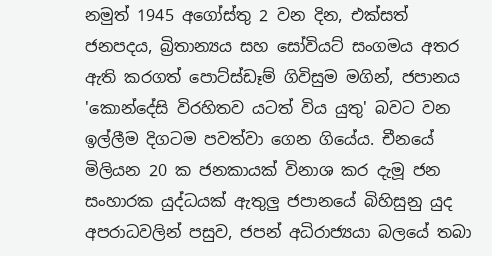නමුත් 1945 අගෝස්තු 2 වන දින, එක්සත් ජනපදය, බ්‍රිතාන්‍යය සහ සෝවියට් සංගමය අතර ඇති කරගත් පොට්ස්ඩෑම් ගිවිසුම මගින්, ජපානය 'කොන්දේසි විරහිතව යටත් විය යුතු' බවට වන ඉල්ලීම දිගටම පවත්වා ගෙන ගියේය. චීනයේ මිලියන 20 ක ජනකායක් විනාශ කර දැමූ ජන සංහාරක යුද්ධයක් ඇතුලු ජපානයේ බිහිසුනු යුද අපරාධවලින් පසුව, ජපන් අධිරාජ්‍යයා බලයේ තබා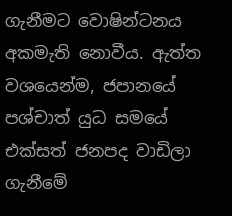ගැනීමට වොෂින්ටනය අකමැති නොවීය. ඇත්ත වශයෙන්ම, ජපානයේ පශ්චාත් යුධ සමයේ එක්සත් ජනපද වාඩිලා ගැනීමේ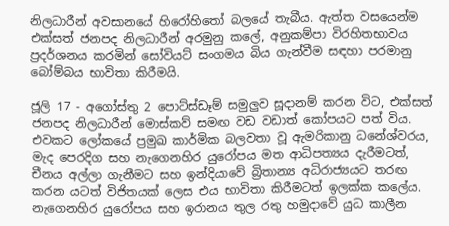නිලධාරීන් අවසානයේ හිරෝහිතෝ බලයේ තැබීය. ඇත්ත වසයෙන්ම එක්සත් ජනපද නිලධාරීන් අරමුනු කලේ, අනුකම්පා විරහිතභාවය ප්‍රදර්ශනය කරමින් සෝවියට් සංගමය බිය ගැන්වීම සඳහා පරමානු බෝම්බය භාවිතා කිරීමයි.

ජූලි 17 - අගෝස්තු 2 පොට්ස්ඩෑම් සමුලුව සූදානම් කරන විට, එක්සත් ජනපද නිලධාරීන් මොස්කව් සමඟ වඩ වඩාත් කෝපයට පත් විය. එවකට ලෝකයේ ප්‍රමුඛ කාර්මික බලවතා වූ ඇමරිකානු ධනේශ්වරය, මැද පෙරදිග සහ නැගෙනහිර යුරෝපය මත ආධිපත්‍යය දැරීමටත්, චීනය අල්ලා ගැනීමට සහ ඉන්දියාවේ බ්‍රිතාන්‍ය අධිරාජ්‍යයට තරඟ කරන යටත් විජිතයක් ලෙස එය භාවිතා කිරීමටත් ඉලක්ක කලේය. නැගෙනහිර යුරෝපය සහ ඉරානය තුල රතු හමුදාවේ යුධ කාලීන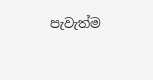පැවැත්ම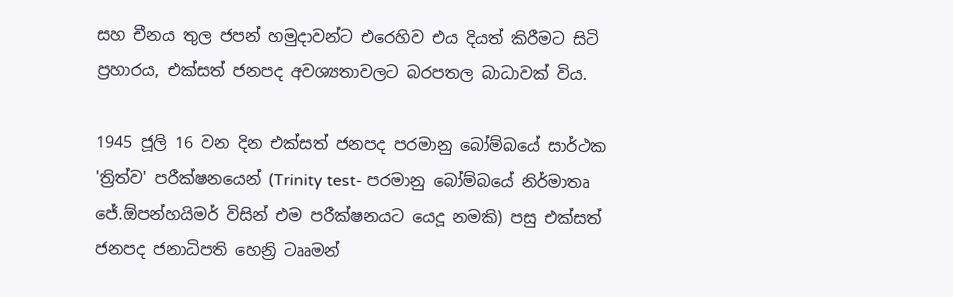සහ චීනය තුල ජපන් හමුදාවන්ට එරෙහිව එය දියත් කිරීමට සිටි ප්‍රහාරය, එක්සත් ජනපද අවශ්‍යතාවලට බරපතල බාධාවක් විය.

1945 ජූලි 16 වන දින එක්සත් ජනපද පරමානු බෝම්බයේ සාර්ථක 'ත්‍රිත්ව' පරීක්ෂනයෙන් (Trinity test- පරමානු බෝම්බයේ නිර්මාතෘ ජේ.ඕපන්හයිමර් විසින් එම පරීක්ෂනයට යෙදූ නමකි) පසු එක්සත් ජනපද ජනාධිපති හෙන්‍රි ටෲමන්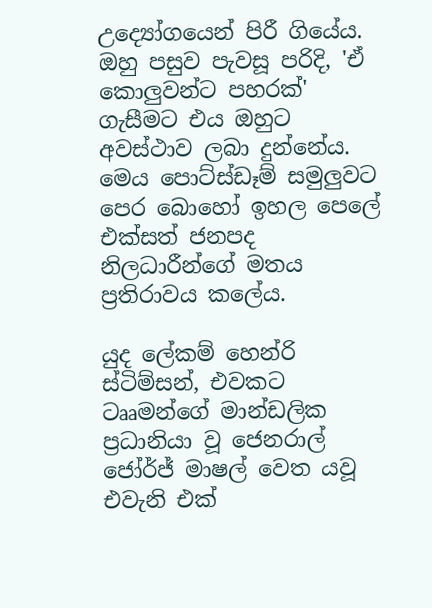උද්‍යෝගයෙන් පිරී ගියේය. ඔහු පසුව පැවසූ පරිදි, 'ඒ කොලුවන්ට පහරක්' ගැසීමට එය ඔහුට අවස්ථාව ලබා දුන්නේය. මෙය පොට්ස්ඩෑම් සමුලුවට පෙර බොහෝ ඉහල පෙලේ එක්සත් ජනපද නිලධාරීන්ගේ මතය ප්‍රතිරාවය කලේය.

යුද ලේකම් හෙන්රි ස්ටිම්සන්, එවකට ටෲමන්ගේ මාන්ඩලික ප්‍රධානියා වූ ජෙනරාල් ජෝර්ජ් මාෂල් වෙත යවූ එවැනි එක්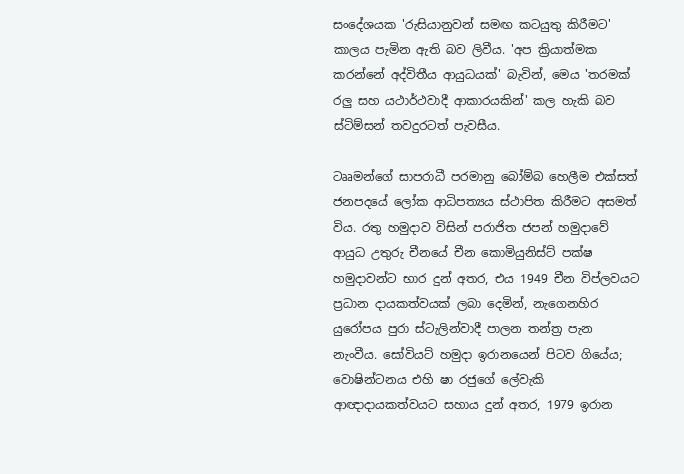සංදේශයක 'රුසියානුවන් සමඟ කටයුතු කිරීමට' කාලය පැමින ඇති බව ලිවීය. 'අප ක්‍රියාත්මක කරන්නේ අද්විතීය ආයුධයක්' බැවින්, මෙය 'තරමක් රලු සහ යථාර්ථවාදී ආකාරයකින්' කල හැකි බව ස්ටිම්සන් තවදුරටත් පැවසීය‍.

ටෲමන්ගේ සාපරාධී පරමානු බෝම්බ හෙලීම එක්සත් ජනපදයේ ලෝක ආධිපත්‍යය ස්ථාපිත කිරීමට අසමත් විය. රතු හමුදාව විසින් පරාජිත ජපන් හමුදාවේ ආයුධ උතුරු චීනයේ චීන කොමියුනිස්ට් පක්ෂ හමුදාවන්ට භාර දුන් අතර, එය 1949 චීන විප්ලවයට ප්‍රධාන දායකත්වයක් ලබා දෙමින්, නැගෙනහිර යුරෝපය පුරා ස්ටැලින්වාදී පාලන තන්ත්‍ර පැන නැංවීය. සෝවියට් හමුදා ඉරානයෙන් පිටව ගියේය; වොෂින්ටනය එහි ෂා රජුගේ ලේවැකි ආඥාදායකත්වයට සහාය දුන් අතර, 1979 ඉරාන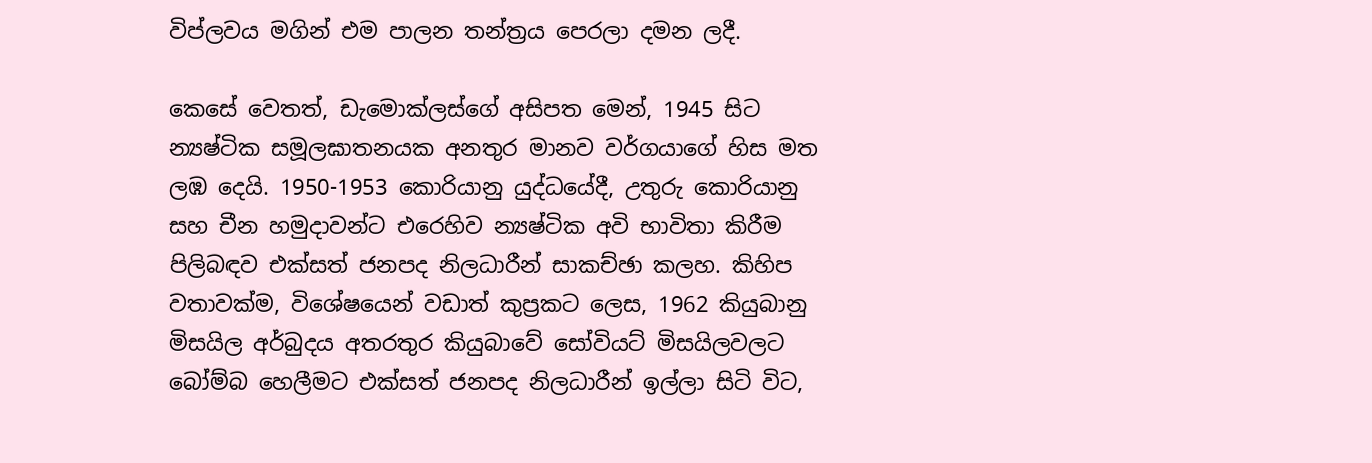විප්ලවය මගින් එම පාලන තන්ත්‍රය පෙරලා දමන ලදී.

කෙසේ වෙතත්, ඩැමොක්ලස්ගේ අසිපත මෙන්, 1945 සිට න්‍යෂ්ටික සමූලඝාතනයක අනතුර මානව වර්ගයාගේ හිස මත ලඹ දෙයි. 1950-1953 කොරියානු යුද්ධයේදී, උතුරු කොරියානු සහ චීන හමුදාවන්ට එරෙහිව න්‍යෂ්ටික අවි භාවිතා කිරීම පිලිබඳව එක්සත් ජනපද නිලධාරීන් සාකච්ඡා කලහ. කිහිප වතාවක්ම, විශේෂයෙන් වඩාත් කුප්‍රකට ලෙස, 1962 කියුබානු මිසයිල අර්බුදය අතරතුර කියුබාවේ සෝවියට් මිසයිලවලට බෝම්බ හෙලීමට එක්සත් ජනපද නිලධාරීන් ඉල්ලා සිටි විට,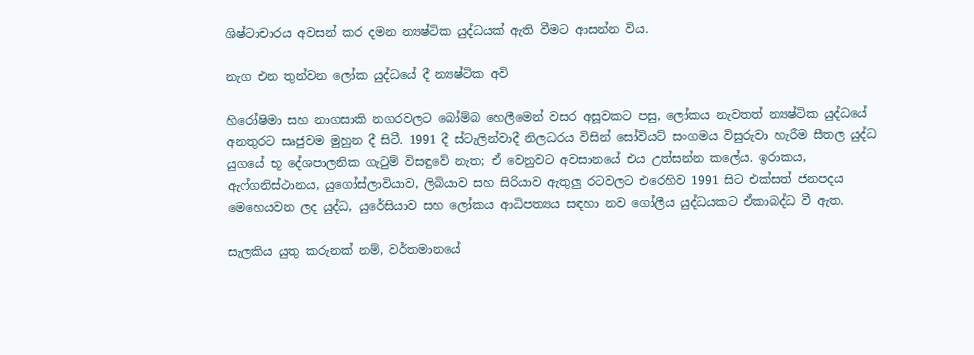ශිෂ්ටාචාරය අවසන් කර දමන න්‍යෂ්ටික යුද්ධයක් ඇති වීමට ආසන්න විය.

නැග එන තුන්වන ලෝක යුද්ධයේ දී න්‍යෂ්ටික අවි

හිරෝෂිමා සහ නාගසාකි නගරවලට බෝම්බ හෙලීමෙන් වසර අසූවකට පසු, ලෝකය නැවතත් න්‍යෂ්ටික යුද්ධයේ අනතුරට සෘජුවම මුහුන දී සිටී. 1991 දී ස්ටැලින්වාදී නිලධරය විසින් සෝවියට් සංගමය විසුරුවා හැරීම සීතල යුද්ධ යුගයේ භූ දේශපාලනික ගැටුම් විසඳුවේ නැත; ඒ වෙනුවට අවසානයේ එය උත්සන්න කලේය. ඉරාකය, ඇෆ්ගනිස්ථානය, යුගෝස්ලාවියාව, ලිබියාව සහ සිරියාව ඇතුලු රටවලට එරෙහිව 1991 සිට එක්සත් ජනපදය මෙහෙයවන ලද යුද්ධ, යුරේසියාව සහ ලෝකය ආධිපත්‍යය සඳහා නව ගෝලීය යුද්ධයකට ඒකාබද්ධ වී ඇත.

සැලකිය යුතු කරුනක් නම්, වර්තමානයේ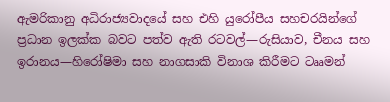ඇමරිකානු අධිරාජ්‍යවාදයේ සහ එහි යුරෝපීය සහචරයින්ගේ ප්‍රධාන ඉලක්ක බවට පත්ව ඇති රටවල්—රුසියාව, චීනය සහ ඉරානය—හිරෝෂිමා සහ නාගසාකි විනාශ කිරීමට ටෲමන්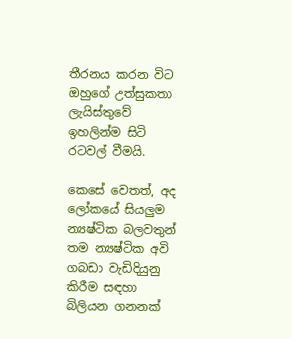තීරනය කරන විට ඔහුගේ උත්සුකතා ලැයිස්තුවේ ඉහලින්ම සිටි රටවල් වීමයි.

කෙසේ වෙතත්, අද ලෝකයේ සියලුම න්‍යෂ්ටික බලවතුන් තම න්‍යෂ්ටික අවි ගබඩා වැඩිදියුනු කිරීම සඳහා බිලියන ගනනක්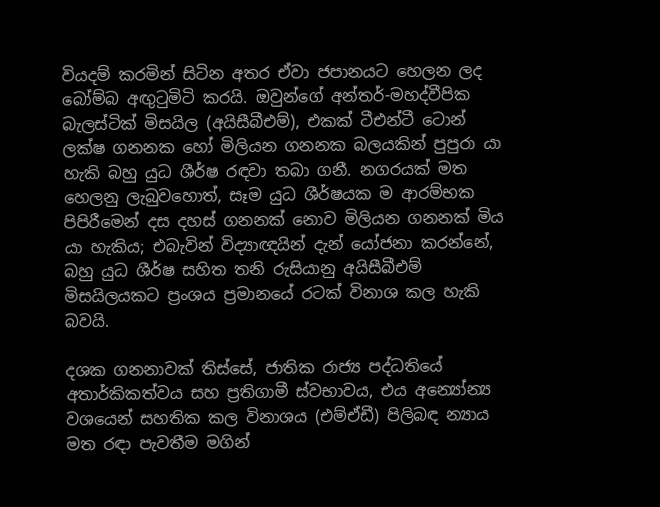වියදම් කරමින් සිටින අතර ඒවා ජපානයට හෙලන ලද බෝම්බ අඟුටුමිටි කරයි. ඔවුන්ගේ අන්තර්-මහද්වීපික බැලස්ටික් මිසයිල (අයිසීබීඑම්), එකක් ටීඑන්ටී ටොන් ලක්ෂ ගනනක හෝ මිලියන ගනනක බලයකින් පුපුරා යා හැකි බහු යුධ ශීර්ෂ රඳවා තබා ගනී. නගරයක් මත හෙලනු ලැබුවහොත්, සෑම යුධ ශීර්ෂයක ම ආරම්භක පිපිරීමෙන් දස දහස් ගනනක් නොව මිලියන ගනනක් මිය යා හැකිය; එබැවින් විද්‍යාඥයින් දැන් යෝජනා කරන්නේ, බහු යුධ ශීර්ෂ සහිත තනි රුසියානු අයිසීබීඑම් මිසයිලයකට ප්‍රංශය ප්‍රමානයේ රටක් විනාශ කල හැකි බවයි.

දශක ගනනාවක් තිස්සේ, ජාතික රාජ්‍ය පද්ධතියේ අතාර්කිකත්වය සහ ප්‍රතිගාමී ස්වභාවය, එය අන්‍යෝන්‍ය වශයෙන් සහතික කල විනාශය (එම්ඒඩී) පිලිබඳ න්‍යාය මත රඳා පැවතීම මගින්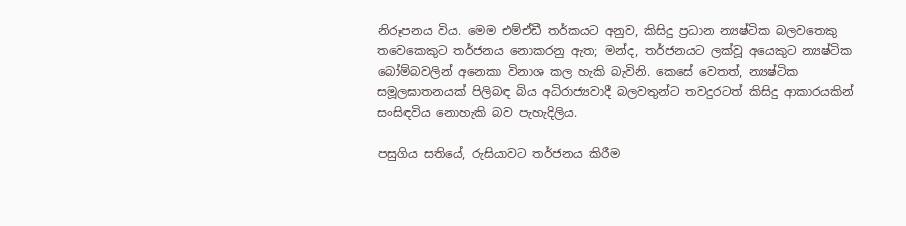නිරූපනය විය. මෙම එම්ඒඩී තර්කයට අනුව, කිසිදු ප්‍රධාන න්‍යෂ්ටික බලවතෙකු තවෙකෙකුට තර්ජනය නොකරනු ඇත; මන්ද, තර්ජනයට ලක්වූ අයෙකුට න්‍යෂ්ටික බෝම්බවලින් අනෙකා විනාශ කල හැකි බැවිනි. කෙසේ වෙතත්, න්‍යෂ්ටික සමූලඝාතනයක් පිලිබඳ බිය අධිරාජ්‍යවාදී බලවතුන්ට තවදුරටත් කිසිදු ආකාරයකින් සංසිඳවිය නොහැකි බව පැහැදිලිය.

පසුගිය සතියේ, රුසියාවට තර්ජනය කිරීම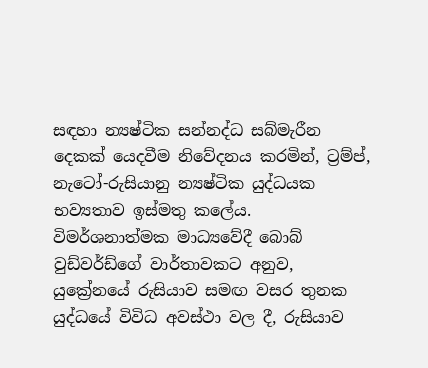සඳහා න්‍යෂ්ටික සන්නද්ධ සබ්මැරීන දෙකක් යෙදවීම නිවේදනය කරමින්, ට්‍රම්ප්, නැටෝ-රුසියානු න්‍යෂ්ටික යුද්ධයක භව්‍යතාව ඉස්මතු කලේය. විමර්ශනාත්මක මාධ්‍යවේදී බොබ් වුඩ්වර්ඩ්ගේ වාර්තාවකට අනුව, යුක්‍රේනයේ රුසියාව සමඟ වසර තුනක යුද්ධයේ විවිධ අවස්ථා වල දී, රුසියාව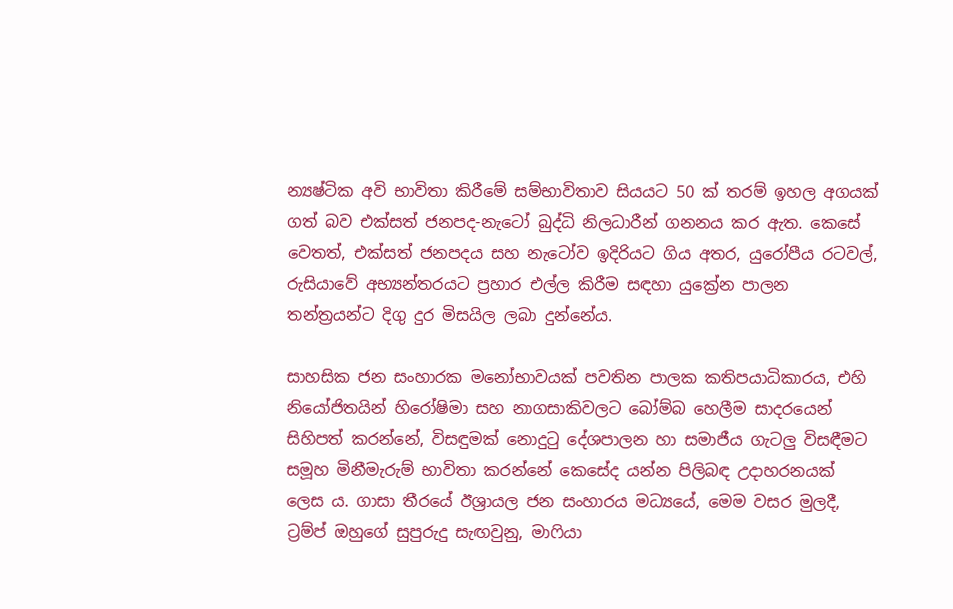න්‍යෂ්ටික අවි භාවිතා කිරීමේ සම්භාවිතාව සියයට 50 ක් තරම් ඉහල අගයක් ගත් බව එක්සත් ජනපද-නැටෝ බුද්ධි නිලධාරීන් ගනනය කර ඇත. කෙසේ වෙතත්, එක්සත් ජනපදය සහ නැටෝව ඉදිරියට ගිය අතර, යුරෝපීය රටවල්, රුසියාවේ අභ්‍යන්තරයට ප්‍රහාර එල්ල කිරීම සඳහා යුක්‍රේන පාලන තන්ත්‍රයන්ට දිගු දුර මිසයිල ලබා දුන්නේය.

සාහසික ජන සංහාරක මනෝභාවයක් පවතින පාලක කතිපයාධිකාරය, එහි නියෝජිතයින් හිරෝෂිමා සහ නාගසාකිවලට බෝම්බ හෙලීම සාදරයෙන් සිහිපත් කරන්නේ, විසඳුමක් නොදුටු දේශපාලන හා සමාජීය ගැටලු විසඳීමට සමූහ මිනීමැරුම් භාවිතා කරන්නේ කෙසේද යන්න පිලිබඳ උදාහරනයක් ලෙස ය. ගාසා තීරයේ ඊශ්‍රායල ජන සංහාරය මධ්‍යයේ, මෙම වසර මුලදී, ට්‍රම්ප් ඔහුගේ සුපුරුදු සැඟවුනු, මාෆියා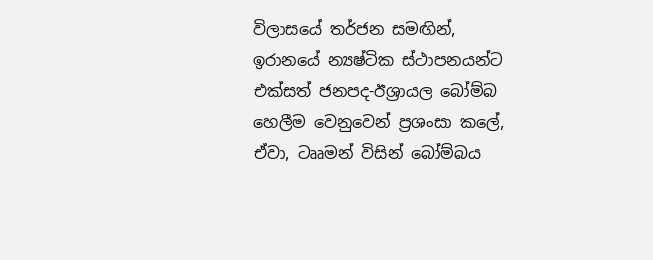විලාසයේ තර්ජන සමඟින්, ඉරානයේ න්‍යෂ්ටික ස්ථාපනයන්ට එක්සත් ජනපද-ඊශ්‍රායල බෝම්බ හෙලීම වෙනුවෙන් ප්‍රශංසා කලේ, ඒවා, ටෲමන් විසින් බෝම්බය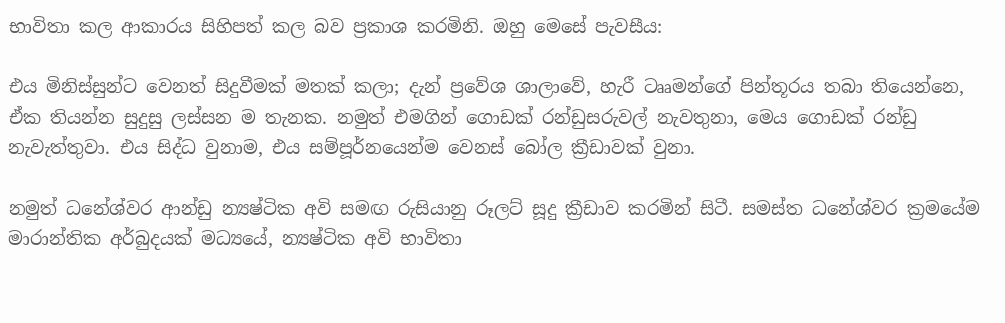භාවිතා කල ආකාරය සිහිපත් කල බව ප්‍රකාශ කරමිනි. ඔහු මෙසේ පැවසීය:

එය මිනිස්සුන්ට වෙනත් සිදුවීමක් මතක් කලා; දැන් ප්‍රවේශ ශාලාවේ, හැරී ටෲමන්ගේ පින්තූරය තබා තියෙන්නෙ, ඒක තියන්න සුදුසු ලස්සන ම තැනක. නමුත් එමගින් ගොඩක් රන්ඩුසරුවල් නැවතුනා, මෙය ගොඩක් රන්ඩු නැවැත්තුවා. එය සිද්ධ වුනාම, එය සම්පූර්නයෙන්ම වෙනස් බෝල ක්‍රීඩාවක් වුනා.

නමුත් ධනේශ්වර ආන්ඩු න්‍යෂ්ටික අවි සමඟ රුසියානු රූලට් සූදු ක්‍රීඩාව කරමින් සිටී. සමස්ත ධනේශ්වර ක්‍රමයේම මාරාන්තික අර්බුදයක් මධ්‍යයේ, න්‍යෂ්ටික අවි භාවිතා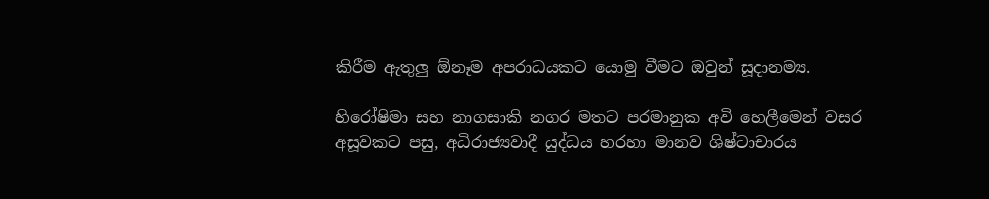කිරීම ඇතුලු ඕනෑම අපරාධයකට යොමු වීමට ඔවුන් සූදානම්‍ය.

හිරෝෂිමා සහ නාගසාකි නගර මතට පරමානුක අවි හෙලීමෙන් වසර අසූවකට පසු, අධිරාජ්‍යවාදී යුද්ධය හරහා මානව ශිෂ්ටාචාරය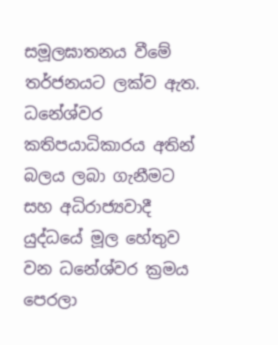සමූලඝාතනය වීමේ තර්ජනයට ලක්ව ඇත. ධනේශ්වර කතිපයාධිකාරය අතින් බලය ලබා ගැනීමට සහ අධිරාජ්‍යවාදී යුද්ධයේ මූල හේතුව වන ධනේශ්වර ක්‍රමය පෙරලා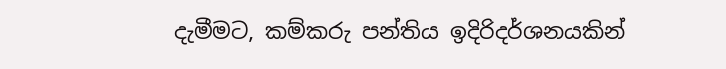දැමීමට, කම්කරු පන්තිය ඉදිරිදර්ශනයකින්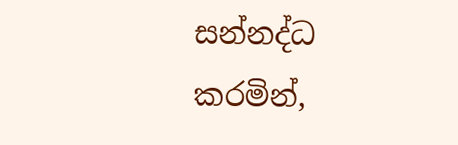සන්නද්ධ කරමින්,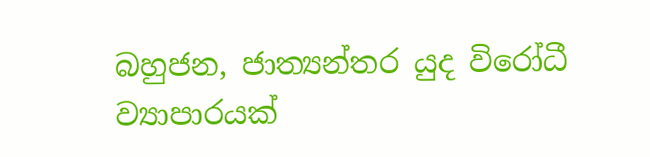බහුජන, ජාත්‍යන්තර යුද විරෝධී ව්‍යාපාරයක්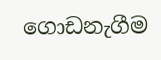ගොඩනැගීම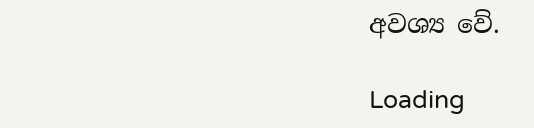අවශ්‍ය වේ.

Loading